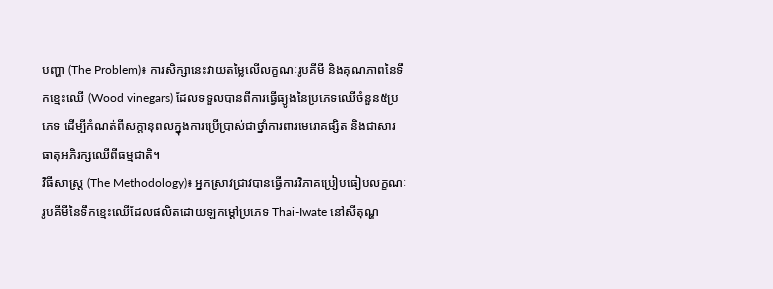បញ្ហា (The Problem)៖ ការសិក្សានេះវាយតម្លៃលើលក្ខណៈរូបគីមី និងគុណភាពនៃទឹកខ្មេះឈើ (Wood vinegars) ដែលទទួលបានពីការធ្វើធ្យូងនៃប្រភេទឈើចំនួន៥ប្រភេទ ដើម្បីកំណត់ពីសក្តានុពលក្នុងការប្រើប្រាស់ជាថ្នាំការពារមេរោគផ្សិត និងជាសារធាតុអភិរក្សឈើពីធម្មជាតិ។
វិធីសាស្ត្រ (The Methodology)៖ អ្នកស្រាវជ្រាវបានធ្វើការវិភាគប្រៀបធៀបលក្ខណៈរូបគីមីនៃទឹកខ្មេះឈើដែលផលិតដោយឡកម្ដៅប្រភេទ Thai-Iwate នៅសីតុណ្ហ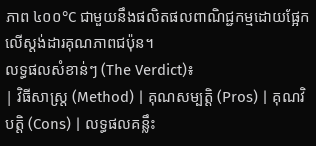ភាព ៤០០°C ជាមួយនឹងផលិតផលពាណិជ្ជកម្មដោយផ្អែកលើស្តង់ដារគុណភាពជប៉ុន។
លទ្ធផលសំខាន់ៗ (The Verdict)៖
| វិធីសាស្ត្រ (Method) | គុណសម្បត្តិ (Pros) | គុណវិបត្តិ (Cons) | លទ្ធផលគន្លឹះ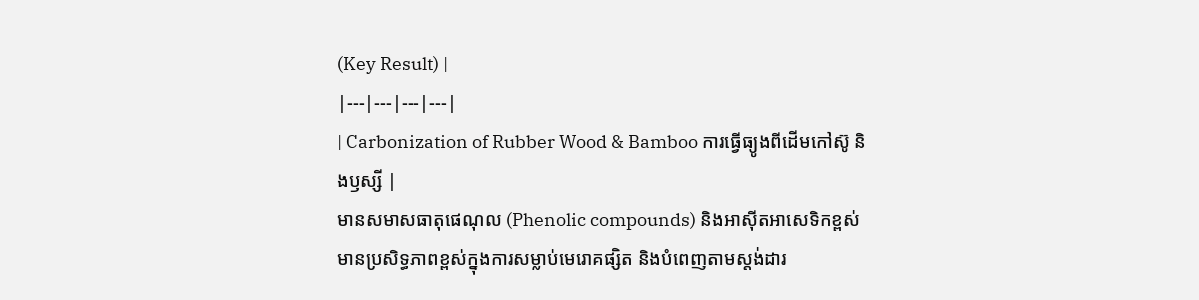(Key Result) |
|---|---|---|---|
| Carbonization of Rubber Wood & Bamboo ការធ្វើធ្យូងពីដើមកៅស៊ូ និងឫស្សី |
មានសមាសធាតុផេណុល (Phenolic compounds) និងអាស៊ីតអាសេទិកខ្ពស់ មានប្រសិទ្ធភាពខ្ពស់ក្នុងការសម្លាប់មេរោគផ្សិត និងបំពេញតាមស្តង់ដារ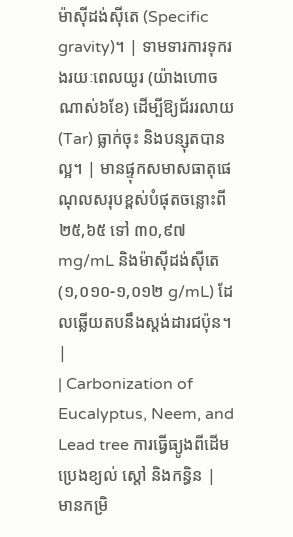ម៉ាស៊ីដង់ស៊ីតេ (Specific gravity)។ | ទាមទារការទុករងរយៈពេលយូរ (យ៉ាងហោចណាស់៦ខែ) ដើម្បីឱ្យជ័ររលាយ (Tar) ធ្លាក់ចុះ និងបន្សុតបានល្អ។ | មានផ្ទុកសមាសធាតុផេណុលសរុបខ្ពស់បំផុតចន្លោះពី ២៥,៦៥ ទៅ ៣០,៩៧ mg/mL និងម៉ាស៊ីដង់ស៊ីតេ (១,០១០-១,០១២ g/mL) ដែលឆ្លើយតបនឹងស្តង់ដារជប៉ុន។ |
| Carbonization of Eucalyptus, Neem, and Lead tree ការធ្វើធ្យូងពីដើមប្រេងខ្យល់ ស្តៅ និងកន្ធិន |
មានកម្រិ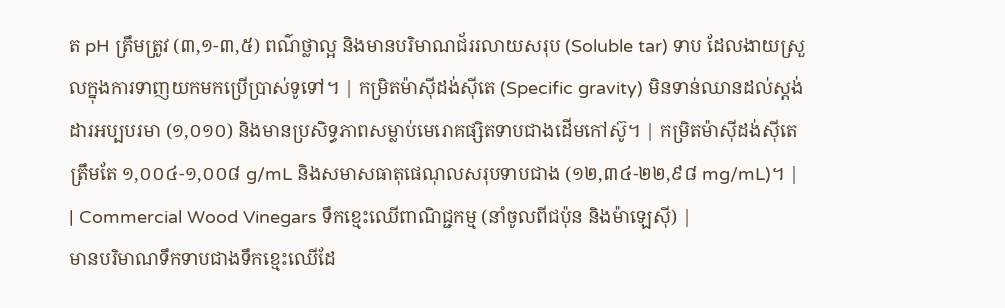ត pH ត្រឹមត្រូវ (៣,១-៣,៥) ពណ៌ថ្លាល្អ និងមានបរិមាណជ័ររលាយសរុប (Soluble tar) ទាប ដែលងាយស្រួលក្នុងការទាញយកមកប្រើប្រាស់ទូទៅ។ | កម្រិតម៉ាស៊ីដង់ស៊ីតេ (Specific gravity) មិនទាន់ឈានដល់ស្តង់ដារអប្បបរមា (១,០១០) និងមានប្រសិទ្ធភាពសម្លាប់មេរោគផ្សិតទាបជាងដើមកៅស៊ូ។ | កម្រិតម៉ាស៊ីដង់ស៊ីតេត្រឹមតែ ១,០០៤-១,០០៨ g/mL និងសមាសធាតុផេណុលសរុបទាបជាង (១២,៣៤-២២,៩៨ mg/mL)។ |
| Commercial Wood Vinegars ទឹកខ្មេះឈើពាណិជ្ជកម្ម (នាំចូលពីជប៉ុន និងម៉ាឡេស៊ី) |
មានបរិមាណទឹកទាបជាងទឹកខ្មេះឈើដែ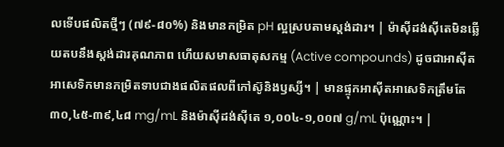លទើបផលិតថ្មីៗ (៧៩-៨០%) និងមានកម្រិត pH ល្អស្របតាមស្តង់ដារ។ | ម៉ាស៊ីដង់ស៊ីតេមិនឆ្លើយតបនឹងស្តង់ដារគុណភាព ហើយសមាសធាតុសកម្ម (Active compounds) ដូចជាអាស៊ីតអាសេទិកមានកម្រិតទាបជាងផលិតផលពីកៅស៊ូនិងឫស្សី។ | មានផ្ទុកអាស៊ីតអាសេទិកត្រឹមតែ ៣០,៤៥-៣៩,៤៨ mg/mL និងម៉ាស៊ីដង់ស៊ីតេ ១,០០៤-១,០០៧ g/mL ប៉ុណ្ណោះ។ |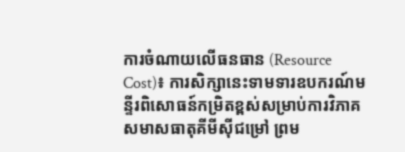ការចំណាយលើធនធាន (Resource Cost)៖ ការសិក្សានេះទាមទារឧបករណ៍មន្ទីរពិសោធន៍កម្រិតខ្ពស់សម្រាប់ការវិភាគសមាសធាតុគីមីស៊ីជម្រៅ ព្រម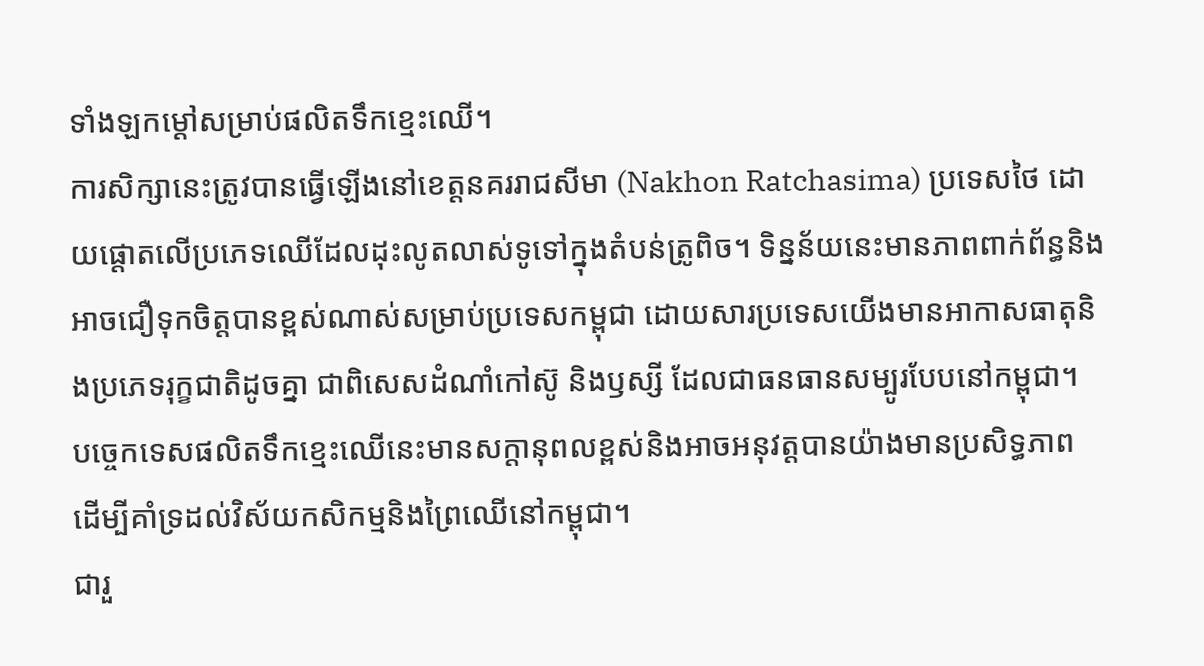ទាំងឡកម្ដៅសម្រាប់ផលិតទឹកខ្មេះឈើ។
ការសិក្សានេះត្រូវបានធ្វើឡើងនៅខេត្តនគររាជសីមា (Nakhon Ratchasima) ប្រទេសថៃ ដោយផ្តោតលើប្រភេទឈើដែលដុះលូតលាស់ទូទៅក្នុងតំបន់ត្រូពិច។ ទិន្នន័យនេះមានភាពពាក់ព័ន្ធនិងអាចជឿទុកចិត្តបានខ្ពស់ណាស់សម្រាប់ប្រទេសកម្ពុជា ដោយសារប្រទេសយើងមានអាកាសធាតុនិងប្រភេទរុក្ខជាតិដូចគ្នា ជាពិសេសដំណាំកៅស៊ូ និងឫស្សី ដែលជាធនធានសម្បូរបែបនៅកម្ពុជា។
បច្ចេកទេសផលិតទឹកខ្មេះឈើនេះមានសក្តានុពលខ្ពស់និងអាចអនុវត្តបានយ៉ាងមានប្រសិទ្ធភាព ដើម្បីគាំទ្រដល់វិស័យកសិកម្មនិងព្រៃឈើនៅកម្ពុជា។
ជារួ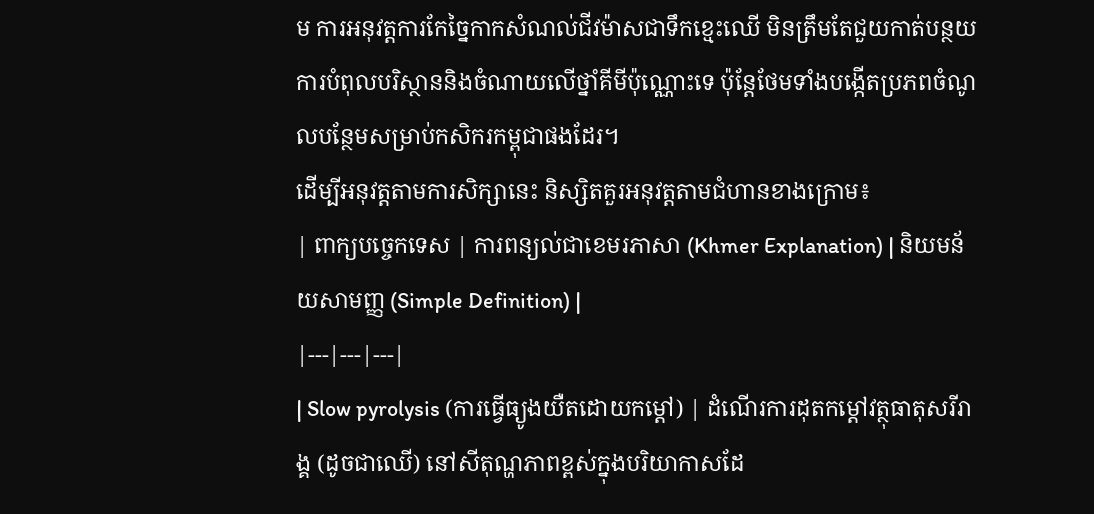ម ការអនុវត្តការកែច្នៃកាកសំណល់ជីវម៉ាសជាទឹកខ្មេះឈើ មិនត្រឹមតែជួយកាត់បន្ថយការបំពុលបរិស្ថាននិងចំណាយលើថ្នាំគីមីប៉ុណ្ណោះទេ ប៉ុន្តែថែមទាំងបង្កើតប្រភពចំណូលបន្ថែមសម្រាប់កសិករកម្ពុជាផងដែរ។
ដើម្បីអនុវត្តតាមការសិក្សានេះ និស្សិតគួរអនុវត្តតាមជំហានខាងក្រោម៖
| ពាក្យបច្ចេកទេស | ការពន្យល់ជាខេមរភាសា (Khmer Explanation) | និយមន័យសាមញ្ញ (Simple Definition) |
|---|---|---|
| Slow pyrolysis (ការធ្វើធ្យូងយឺតដោយកម្ដៅ) | ដំណើរការដុតកម្ដៅវត្ថុធាតុសរីរាង្គ (ដូចជាឈើ) នៅសីតុណ្ហភាពខ្ពស់ក្នុងបរិយាកាសដែ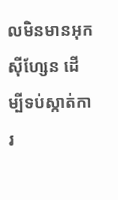លមិនមានអុកស៊ីហ្សែន ដើម្បីទប់ស្កាត់ការ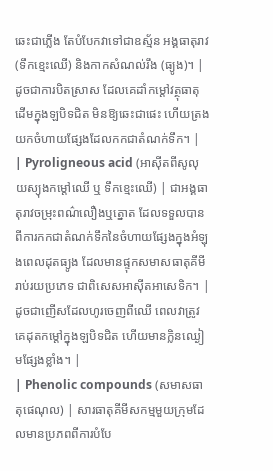ឆេះជាភ្លើង តែបំបែកវាទៅជាឧស្ម័ន អង្គធាតុរាវ (ទឹកខ្មេះឈើ) និងកាកសំណល់រឹង (ធ្យូង)។ | ដូចជាការបិតស្រាស ដែលគេដាំកម្ដៅវត្ថុធាតុដើមក្នុងឡបិទជិត មិនឱ្យឆេះជាផេះ ហើយត្រងយកចំហាយផ្សែងដែលកកជាតំណក់ទឹក។ |
| Pyroligneous acid (អាស៊ីតពីសូលុយស្យុងកម្ដៅឈើ ឬ ទឹកខ្មេះឈើ) | ជាអង្គធាតុរាវចម្រុះពណ៌លឿងឬត្នោត ដែលទទួលបានពីការកកជាតំណក់ទឹកនៃចំហាយផ្សែងក្នុងអំឡុងពេលដុតធ្យូង ដែលមានផ្ទុកសមាសធាតុគីមីរាប់រយប្រភេទ ជាពិសេសអាស៊ីតអាសេទិក។ | ដូចជាញើសដែលហូរចេញពីឈើ ពេលវាត្រូវគេដុតកម្ដៅក្នុងឡបិទជិត ហើយមានក្លិនឈ្ងៀមផ្សែងខ្លាំង។ |
| Phenolic compounds (សមាសធាតុផេណុល) | សារធាតុគីមីសកម្មមួយក្រុមដែលមានប្រភពពីការបំបែ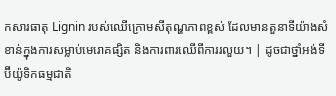កសារធាតុ Lignin របស់ឈើក្រោមសីតុណ្ហភាពខ្ពស់ ដែលមានតួនាទីយ៉ាងសំខាន់ក្នុងការសម្លាប់មេរោគផ្សិត និងការពារឈើពីការរលួយ។ | ដូចជាថ្នាំអង់ទីប៊ីយ៉ូទិកធម្មជាតិ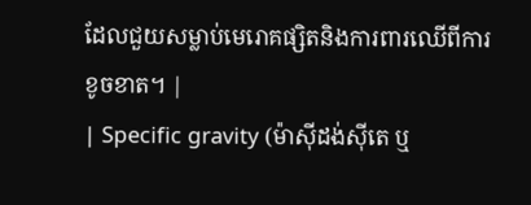ដែលជួយសម្លាប់មេរោគផ្សិតនិងការពារឈើពីការខូចខាត។ |
| Specific gravity (ម៉ាស៊ីដង់ស៊ីតេ ឬ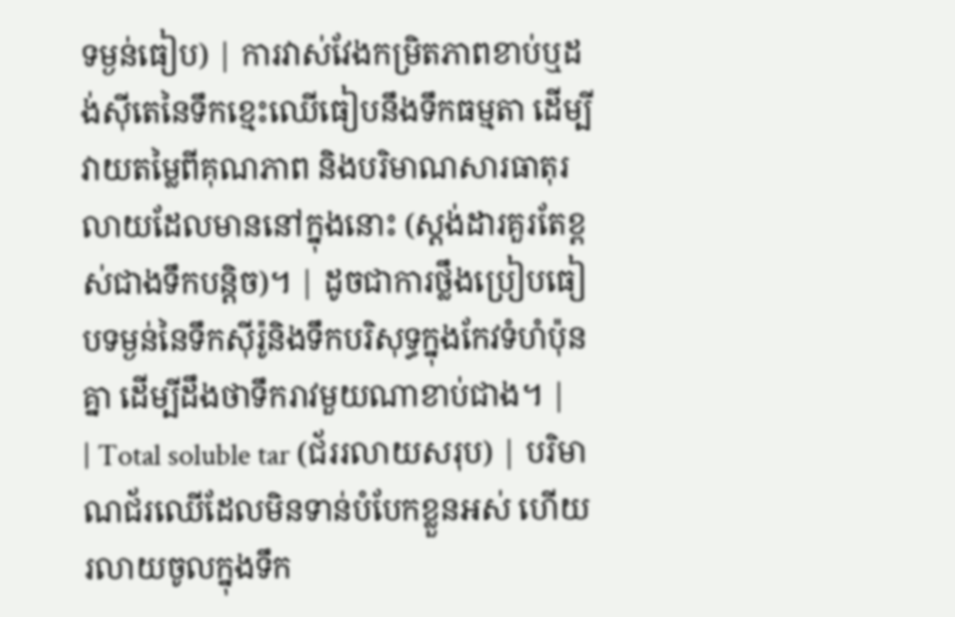ទម្ងន់ធៀប) | ការវាស់វែងកម្រិតភាពខាប់ឬដង់ស៊ីតេនៃទឹកខ្មេះឈើធៀបនឹងទឹកធម្មតា ដើម្បីវាយតម្លៃពីគុណភាព និងបរិមាណសារធាតុរលាយដែលមាននៅក្នុងនោះ (ស្តង់ដារគួរតែខ្ពស់ជាងទឹកបន្តិច)។ | ដូចជាការថ្លឹងប្រៀបធៀបទម្ងន់នៃទឹកស៊ីរ៉ូនិងទឹកបរិសុទ្ធក្នុងកែវទំហំប៉ុនគ្នា ដើម្បីដឹងថាទឹករាវមួយណាខាប់ជាង។ |
| Total soluble tar (ជ័ររលាយសរុប) | បរិមាណជ័រឈើដែលមិនទាន់បំបែកខ្លួនអស់ ហើយរលាយចូលក្នុងទឹក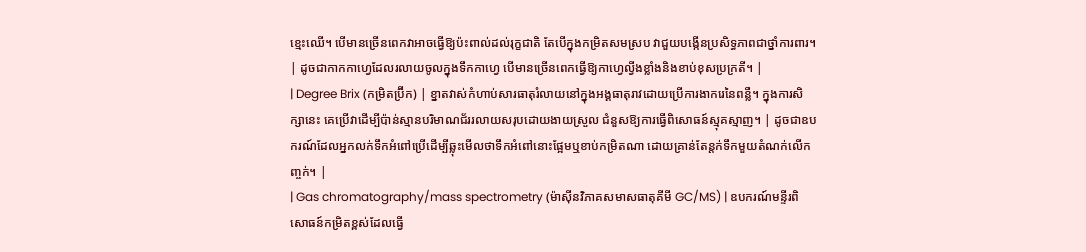ខ្មេះឈើ។ បើមានច្រើនពេកវាអាចធ្វើឱ្យប៉ះពាល់ដល់រុក្ខជាតិ តែបើក្នុងកម្រិតសមស្រប វាជួយបង្កើនប្រសិទ្ធភាពជាថ្នាំការពារ។ | ដូចជាកាកកាហ្វេដែលរលាយចូលក្នុងទឹកកាហ្វេ បើមានច្រើនពេកធ្វើឱ្យកាហ្វេល្វីងខ្លាំងនិងខាប់ខុសប្រក្រតី។ |
| Degree Brix (កម្រិតប្រ៊ីក) | ខ្នាតវាស់កំហាប់សារធាតុរំលាយនៅក្នុងអង្គធាតុរាវដោយប្រើការងាករេនៃពន្លឺ។ ក្នុងការសិក្សានេះ គេប្រើវាដើម្បីប៉ាន់ស្មានបរិមាណជ័ររលាយសរុបដោយងាយស្រួល ជំនួសឱ្យការធ្វើពិសោធន៍ស្មុគស្មាញ។ | ដូចជាឧបករណ៍ដែលអ្នកលក់ទឹកអំពៅប្រើដើម្បីឆ្លុះមើលថាទឹកអំពៅនោះផ្អែមឬខាប់កម្រិតណា ដោយគ្រាន់តែន្តក់ទឹកមួយតំណក់លើកញ្ចក់។ |
| Gas chromatography/mass spectrometry (ម៉ាស៊ីនវិភាគសមាសធាតុគីមី GC/MS) | ឧបករណ៍មន្ទីរពិសោធន៍កម្រិតខ្ពស់ដែលធ្វើ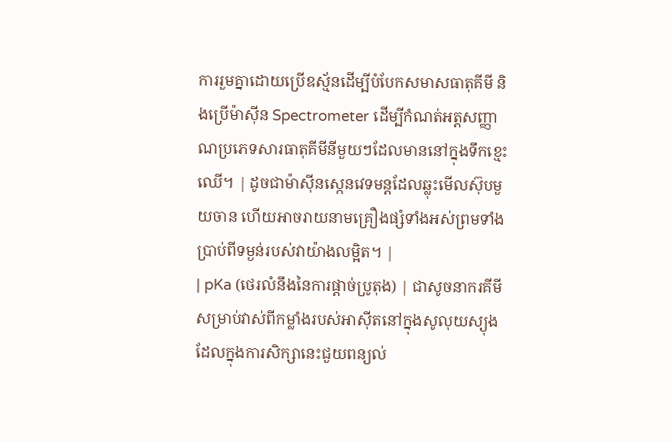ការរួមគ្នាដោយប្រើឧស្ម័នដើម្បីបំបែកសមាសធាតុគីមី និងប្រើម៉ាស៊ីន Spectrometer ដើម្បីកំណត់អត្តសញ្ញាណប្រភេទសារធាតុគីមីនីមួយៗដែលមាននៅក្នុងទឹកខ្មេះឈើ។ | ដូចជាម៉ាស៊ីនស្កេនវេទមន្តដែលឆ្លុះមើលស៊ុបមួយចាន ហើយអាចរាយនាមគ្រឿងផ្សំទាំងអស់ព្រមទាំងប្រាប់ពីទម្ងន់របស់វាយ៉ាងលម្អិត។ |
| pKa (ថេរលំនឹងនៃការផ្ដាច់ប្រូតុង) | ជាសូចនាករគីមីសម្រាប់វាស់ពីកម្លាំងរបស់អាស៊ីតនៅក្នុងសូលុយស្យុង ដែលក្នុងការសិក្សានេះជួយពន្យល់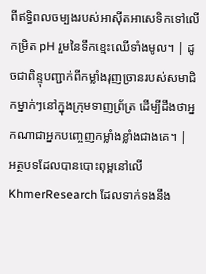ពីឥទ្ធិពលចម្បងរបស់អាស៊ីតអាសេទិកទៅលើកម្រិត pH រួមនៃទឹកខ្មេះឈើទាំងមូល។ | ដូចជាពិន្ទុបញ្ជាក់ពីកម្លាំងរុញច្រានរបស់សមាជិកម្នាក់ៗនៅក្នុងក្រុមទាញព្រ័ត្រ ដើម្បីដឹងថាអ្នកណាជាអ្នកបញ្ចេញកម្លាំងខ្លាំងជាងគេ។ |
អត្ថបទដែលបានបោះពុម្ពនៅលើ KhmerResearch ដែលទាក់ទងនឹង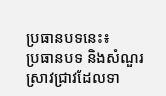ប្រធានបទនេះ៖
ប្រធានបទ និងសំណួរស្រាវជ្រាវដែលទា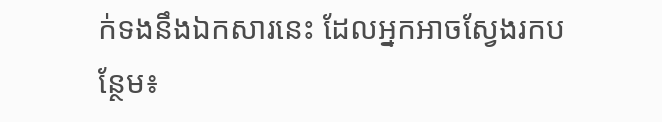ក់ទងនឹងឯកសារនេះ ដែលអ្នកអាចស្វែងរកបន្ថែម៖